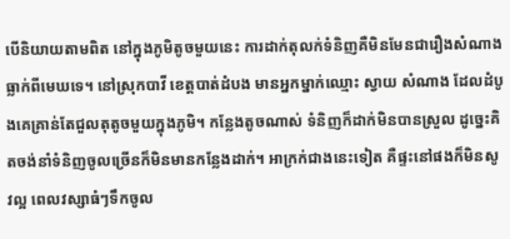បើនិយាយតាមពិត នៅក្នុងភូមិតូចមួយនេះ ការដាក់តុលក់ទំនិញគឺមិនមែនជារឿងសំណាងធ្លាក់ពីមេឃទេ។ នៅស្រុកបាវី ខេត្តបាត់ដំបង មានអ្នកម្នាក់ឈ្មោះ ស្វាយ សំណាង ដែលដំបូងគេគ្រាន់តែជួលតុតូចមួយក្នុងភូមិ។ កន្លែងតូចណាស់ ទំនិញក៏ដាក់មិនបានស្រួល ដូច្នេះគិតចង់នាំទំនិញចូលច្រើនក៏មិនមានកន្លែងដាក់។ អាក្រក់ជាងនេះទៀត គឺផ្ទះនៅផងក៏មិនសូវល្អ ពេលវស្សាធំៗទឹកចូល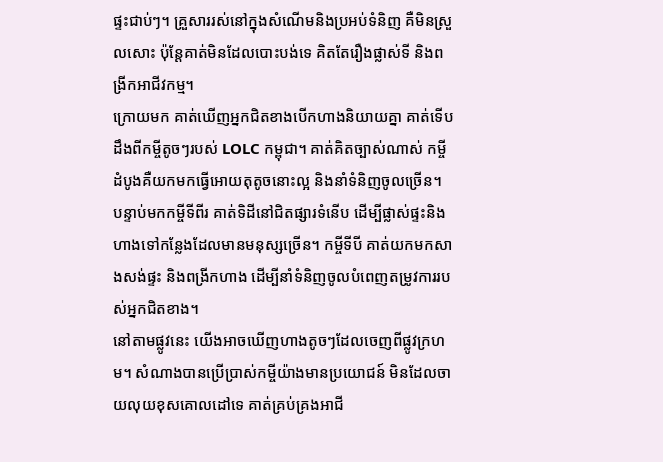ផ្ទះជាប់ៗ។ គ្រួសាររស់នៅក្នុងសំណើមនិងប្រអប់ទំនិញ គឺមិនស្រួលសោះ ប៉ុន្តែគាត់មិនដែលបោះបង់ទេ គិតតែរឿងផ្លាស់ទី និងពង្រីកអាជីវកម្ម។
ក្រោយមក គាត់ឃើញអ្នកជិតខាងបើកហាងនិយាយគ្នា គាត់ទើបដឹងពីកម្ចីតូចៗរបស់ LOLC កម្ពុជា។ គាត់គិតច្បាស់ណាស់ កម្ចីដំបូងគឺយកមកធ្វើអោយតុតូចនោះល្អ និងនាំទំនិញចូលច្រើន។ បន្ទាប់មកកម្ចីទីពីរ គាត់ទិដីនៅជិតផ្សារទំនើប ដើម្បីផ្លាស់ផ្ទះនិងហាងទៅកន្លែងដែលមានមនុស្សច្រើន។ កម្ចីទីបី គាត់យកមកសាងសង់ផ្ទះ និងពង្រីកហាង ដើម្បីនាំទំនិញចូលបំពេញតម្រូវការរបស់អ្នកជិតខាង។
នៅតាមផ្លូវនេះ យើងអាចឃើញហាងតូចៗដែលចេញពីផ្លូវក្រហម។ សំណាងបានប្រើប្រាស់កម្ចីយ៉ាងមានប្រយោជន៍ មិនដែលចាយលុយខុសគោលដៅទេ គាត់គ្រប់គ្រងអាជី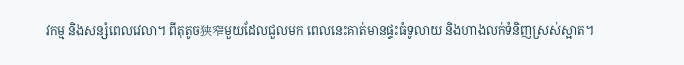វកម្ម និងសន្សំពេលវេលា។ ពីតុតូច狭窄មួយដែលជួលមក ពេលនេះគាត់មានផ្ទះធំទូលាយ និងហាងលក់ទំនិញស្រស់ស្អាត។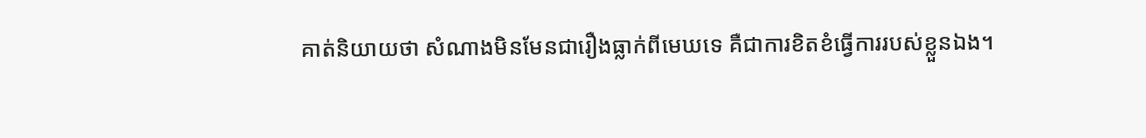គាត់និយាយថា សំណាងមិនមែនជារឿងធ្លាក់ពីមេឃទេ គឺជាការខិតខំធ្វើការរបស់ខ្លួនឯង។